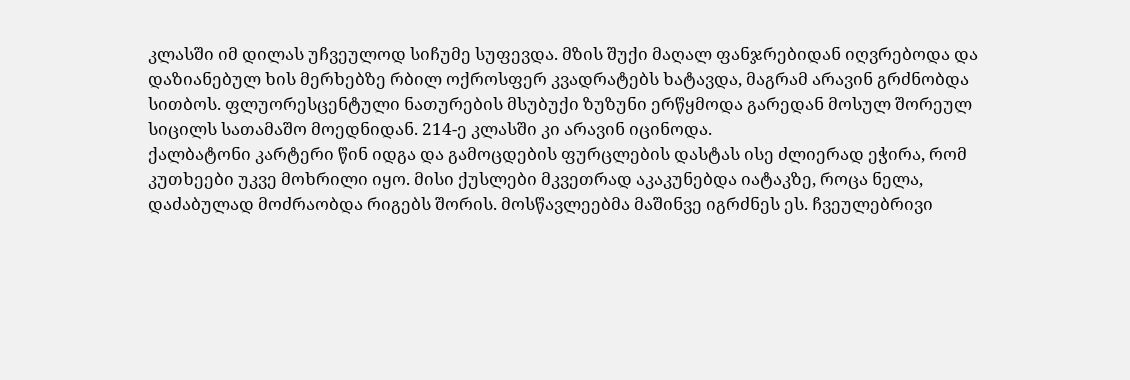კლასში იმ დილას უჩვეულოდ სიჩუმე სუფევდა. მზის შუქი მაღალ ფანჯრებიდან იღვრებოდა და დაზიანებულ ხის მერხებზე რბილ ოქროსფერ კვადრატებს ხატავდა, მაგრამ არავინ გრძნობდა სითბოს. ფლუორესცენტული ნათურების მსუბუქი ზუზუნი ერწყმოდა გარედან მოსულ შორეულ სიცილს სათამაშო მოედნიდან. 214-ე კლასში კი არავინ იცინოდა.
ქალბატონი კარტერი წინ იდგა და გამოცდების ფურცლების დასტას ისე ძლიერად ეჭირა, რომ კუთხეები უკვე მოხრილი იყო. მისი ქუსლები მკვეთრად აკაკუნებდა იატაკზე, როცა ნელა, დაძაბულად მოძრაობდა რიგებს შორის. მოსწავლეებმა მაშინვე იგრძნეს ეს. ჩვეულებრივი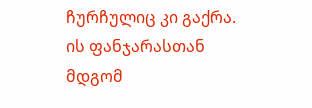ჩურჩულიც კი გაქრა.
ის ფანჯარასთან მდგომ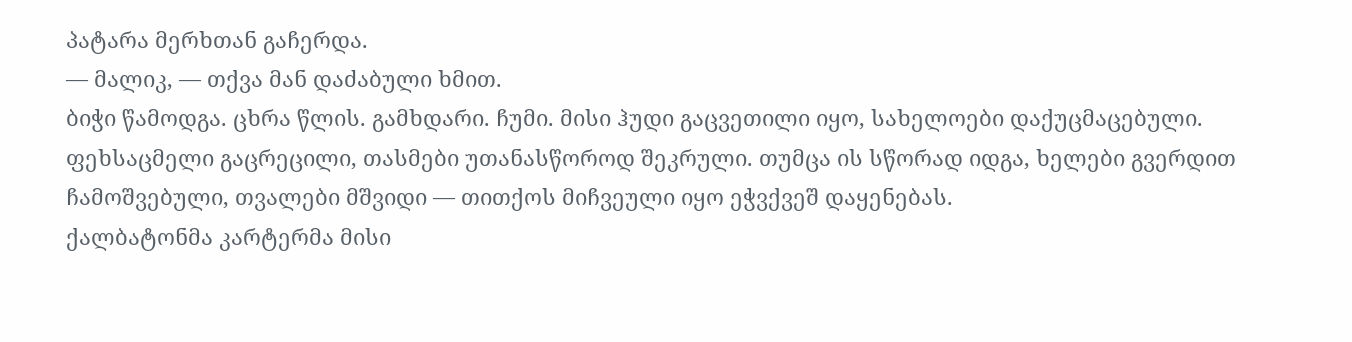პატარა მერხთან გაჩერდა.
— მალიკ, — თქვა მან დაძაბული ხმით.
ბიჭი წამოდგა. ცხრა წლის. გამხდარი. ჩუმი. მისი ჰუდი გაცვეთილი იყო, სახელოები დაქუცმაცებული. ფეხსაცმელი გაცრეცილი, თასმები უთანასწოროდ შეკრული. თუმცა ის სწორად იდგა, ხელები გვერდით ჩამოშვებული, თვალები მშვიდი — თითქოს მიჩვეული იყო ეჭვქვეშ დაყენებას.
ქალბატონმა კარტერმა მისი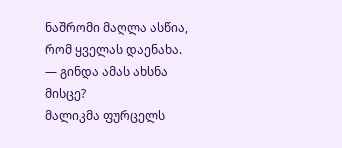ნაშრომი მაღლა ასწია, რომ ყველას დაენახა.
— გინდა ამას ახსნა მისცე?
მალიკმა ფურცელს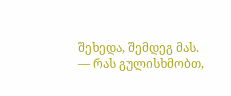შეხედა, შემდეგ მას.
— რას გულისხმობთ,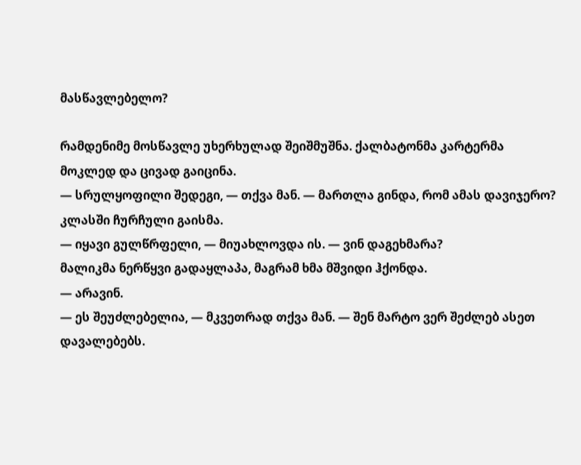მასწავლებელო?

რამდენიმე მოსწავლე უხერხულად შეიშმუშნა. ქალბატონმა კარტერმა მოკლედ და ცივად გაიცინა.
— სრულყოფილი შედეგი, — თქვა მან. — მართლა გინდა, რომ ამას დავიჯერო?
კლასში ჩურჩული გაისმა.
— იყავი გულწრფელი, — მიუახლოვდა ის. — ვინ დაგეხმარა?
მალიკმა ნერწყვი გადაყლაპა, მაგრამ ხმა მშვიდი ჰქონდა.
— არავინ.
— ეს შეუძლებელია, — მკვეთრად თქვა მან. — შენ მარტო ვერ შეძლებ ასეთ დავალებებს.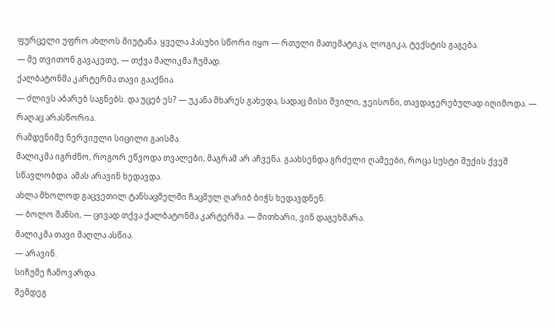ფურცელი უფრო ახლოს მიუტანა. ყველა პასუხი სწორი იყო — რთული მათემატიკა, ლოგიკა, ტექსტის გაგება.
— მე თვითონ გავაკეთე, — თქვა მალიკმა ჩუმად.
ქალბატონმა კარტერმა თავი გააქნია.
— ძლივს აბარებ საგნებს. და უცებ ეს? — უკანა მხარეს გახედა, სადაც მისი შვილი, ჯეისონი, თავდაჯერებულად იღიმოდა. — რაღაც არასწორია.
რამდენიმე ნერვიული სიცილი გაისმა.
მალიკმა იგრძნო, როგორ ეწვოდა თვალები, მაგრამ არ აჩვენა. გაახსენდა გრძელი ღამეები, როცა სუსტი შუქის ქვეშ სწავლობდა. ამას არავინ ხედავდა.
ახლა მხოლოდ გაცვეთილ ტანსაცმელში ჩაცმულ ღარიბ ბიჭს ხედავდნენ.
— ბოლო შანსი, — ცივად თქვა ქალბატონმა კარტერმა. — მითხარი, ვინ დაგეხმარა.
მალიკმა თავი მაღლა ასწია.
— არავინ.
სიჩუმე ჩამოვარდა.
შემდეგ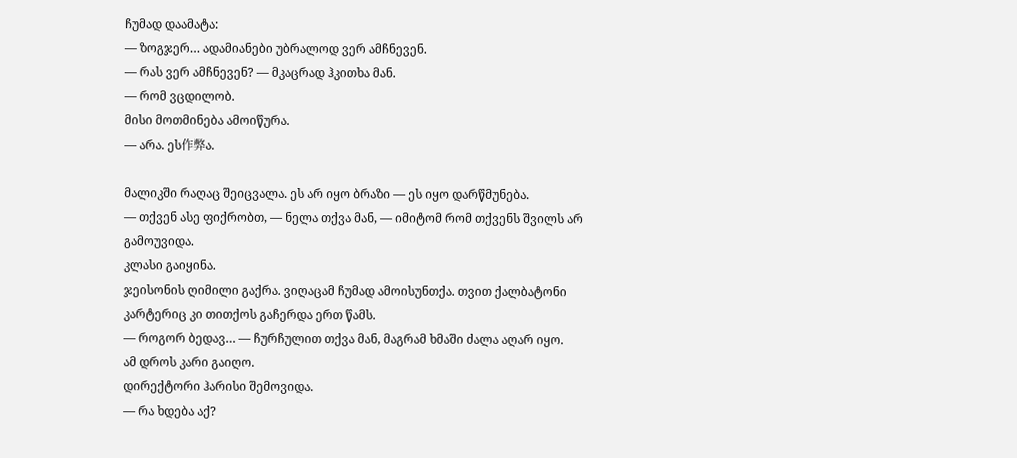ჩუმად დაამატა:
— ზოგჯერ… ადამიანები უბრალოდ ვერ ამჩნევენ.
— რას ვერ ამჩნევენ? — მკაცრად ჰკითხა მან.
— რომ ვცდილობ.
მისი მოთმინება ამოიწურა.
— არა. ეს作弊ა.

მალიკში რაღაც შეიცვალა. ეს არ იყო ბრაზი — ეს იყო დარწმუნება.
— თქვენ ასე ფიქრობთ, — ნელა თქვა მან, — იმიტომ რომ თქვენს შვილს არ გამოუვიდა.
კლასი გაიყინა.
ჯეისონის ღიმილი გაქრა. ვიღაცამ ჩუმად ამოისუნთქა. თვით ქალბატონი კარტერიც კი თითქოს გაჩერდა ერთ წამს.
— როგორ ბედავ… — ჩურჩულით თქვა მან, მაგრამ ხმაში ძალა აღარ იყო.
ამ დროს კარი გაიღო.
დირექტორი ჰარისი შემოვიდა.
— რა ხდება აქ?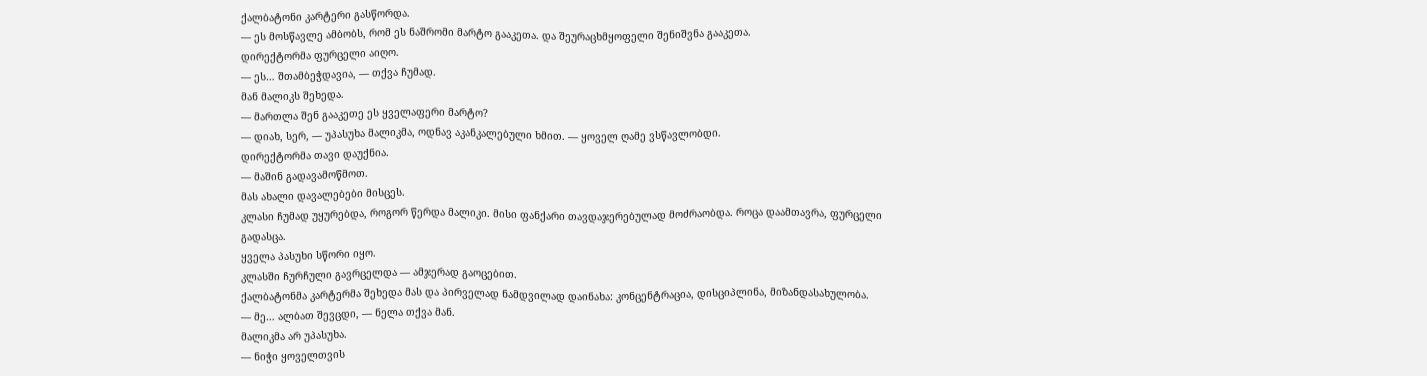ქალბატონი კარტერი გასწორდა.
— ეს მოსწავლე ამბობს, რომ ეს ნაშრომი მარტო გააკეთა. და შეურაცხმყოფელი შენიშვნა გააკეთა.
დირექტორმა ფურცელი აიღო.
— ეს… შთამბეჭდავია, — თქვა ჩუმად.
მან მალიკს შეხედა.
— მართლა შენ გააკეთე ეს ყველაფერი მარტო?
— დიახ, სერ, — უპასუხა მალიკმა, ოდნავ აკანკალებული ხმით. — ყოველ ღამე ვსწავლობდი.
დირექტორმა თავი დაუქნია.
— მაშინ გადავამოწმოთ.
მას ახალი დავალებები მისცეს.
კლასი ჩუმად უყურებდა, როგორ წერდა მალიკი. მისი ფანქარი თავდაჯერებულად მოძრაობდა. როცა დაამთავრა, ფურცელი გადასცა.
ყველა პასუხი სწორი იყო.
კლასში ჩურჩული გავრცელდა — ამჯერად გაოცებით.
ქალბატონმა კარტერმა შეხედა მას და პირველად ნამდვილად დაინახა: კონცენტრაცია, დისციპლინა, მიზანდასახულობა.
— მე… ალბათ შევცდი, — ნელა თქვა მან.
მალიკმა არ უპასუხა.
— ნიჭი ყოველთვის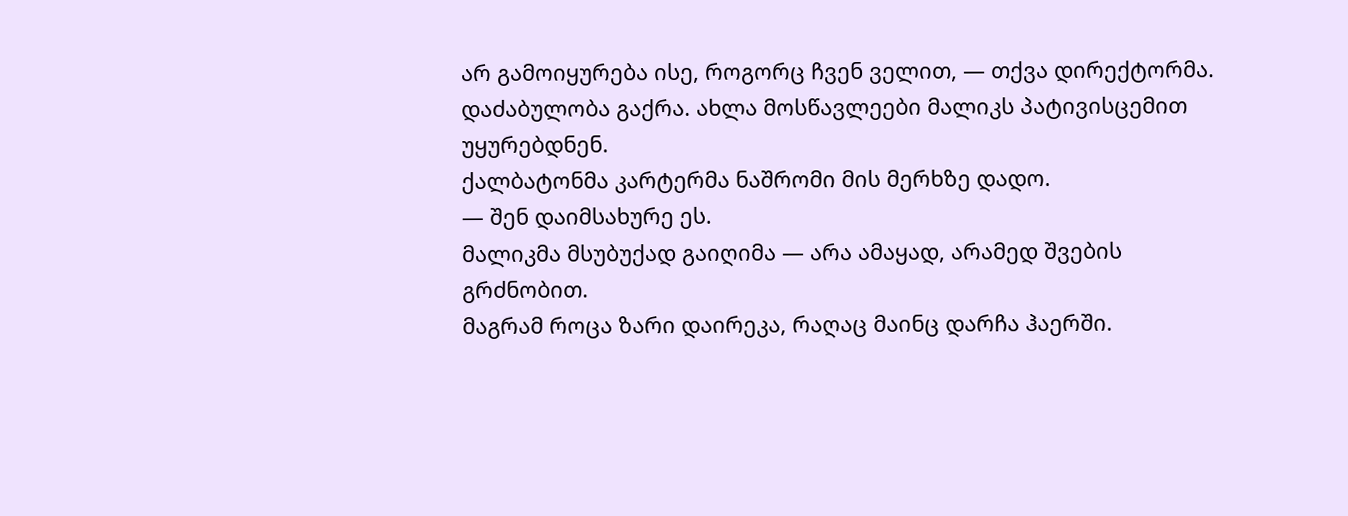არ გამოიყურება ისე, როგორც ჩვენ ველით, — თქვა დირექტორმა.
დაძაბულობა გაქრა. ახლა მოსწავლეები მალიკს პატივისცემით უყურებდნენ.
ქალბატონმა კარტერმა ნაშრომი მის მერხზე დადო.
— შენ დაიმსახურე ეს.
მალიკმა მსუბუქად გაიღიმა — არა ამაყად, არამედ შვების გრძნობით.
მაგრამ როცა ზარი დაირეკა, რაღაც მაინც დარჩა ჰაერში.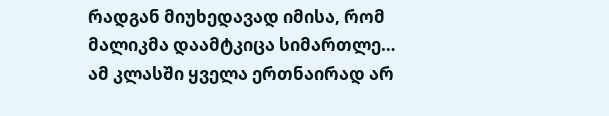რადგან მიუხედავად იმისა, რომ მალიკმა დაამტკიცა სიმართლე…
ამ კლასში ყველა ერთნაირად არ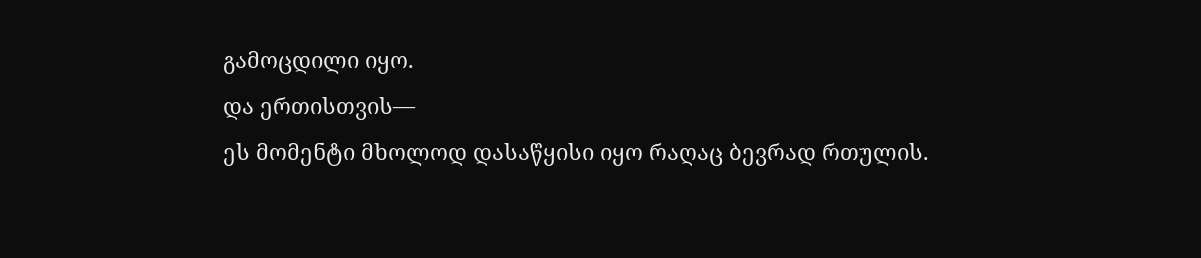გამოცდილი იყო.
და ერთისთვის—
ეს მომენტი მხოლოდ დასაწყისი იყო რაღაც ბევრად რთულის.